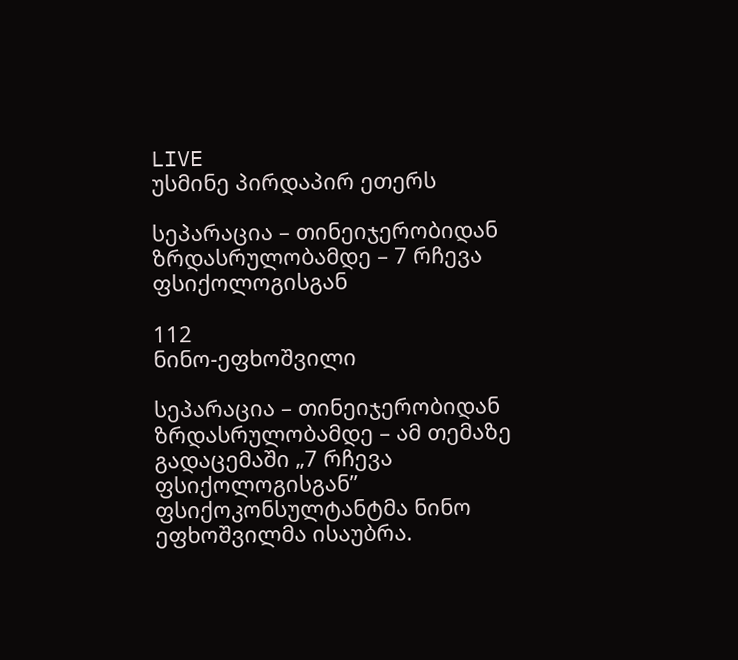LIVE
უსმინე პირდაპირ ეთერს

სეპარაცია – თინეიჯერობიდან ზრდასრულობამდე – 7 რჩევა ფსიქოლოგისგან

112
ნინო-ეფხოშვილი

სეპარაცია – თინეიჯერობიდან ზრდასრულობამდე – ამ თემაზე გადაცემაში „7 რჩევა ფსიქოლოგისგან” ფსიქოკონსულტანტმა ნინო ეფხოშვილმა ისაუბრა.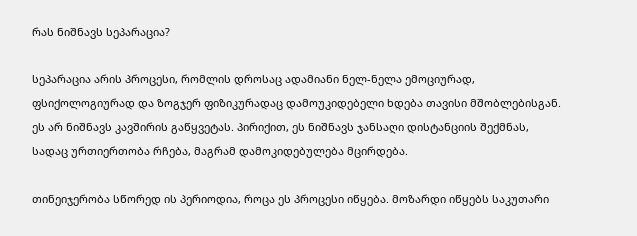რას ნიშნავს სეპარაცია?

სეპარაცია არის პროცესი, რომლის დროსაც ადამიანი ნელ-ნელა ემოციურად, ფსიქოლოგიურად და ზოგჯერ ფიზიკურადაც დამოუკიდებელი ხდება თავისი მშობლებისგან. ეს არ ნიშნავს კავშირის გაწყვეტას. პირიქით, ეს ნიშნავს ჯანსაღი დისტანციის შექმნას, სადაც ურთიერთობა რჩება, მაგრამ დამოკიდებულება მცირდება.

თინეიჯერობა სწორედ ის პერიოდია, როცა ეს პროცესი იწყება. მოზარდი იწყებს საკუთარი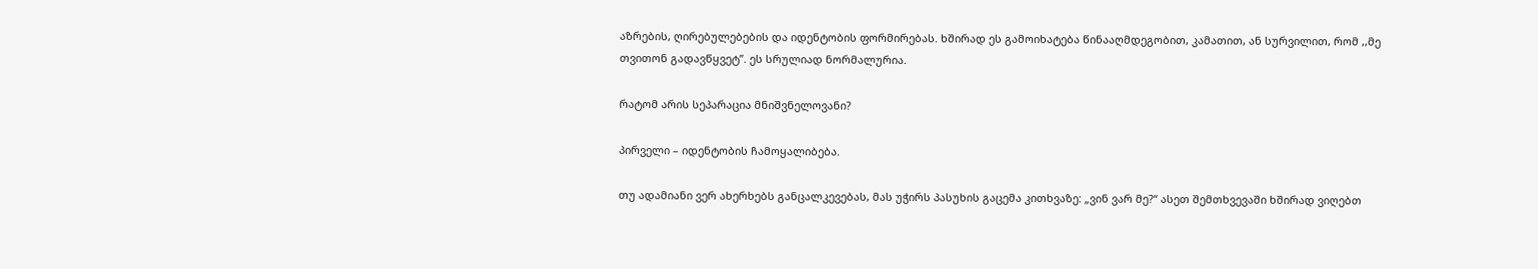აზრების, ღირებულებების და იდენტობის ფორმირებას. ხშირად ეს გამოიხატება წინააღმდეგობით, კამათით, ან სურვილით, რომ ,,მე თვითონ გადავწყვეტ”. ეს სრულიად ნორმალურია.

რატომ არის სეპარაცია მნიშვნელოვანი?

პირველი – იდენტობის ჩამოყალიბება.

თუ ადამიანი ვერ ახერხებს განცალკევებას, მას უჭირს პასუხის გაცემა კითხვაზე: „ვინ ვარ მე?“ ასეთ შემთხვევაში ხშირად ვიღებთ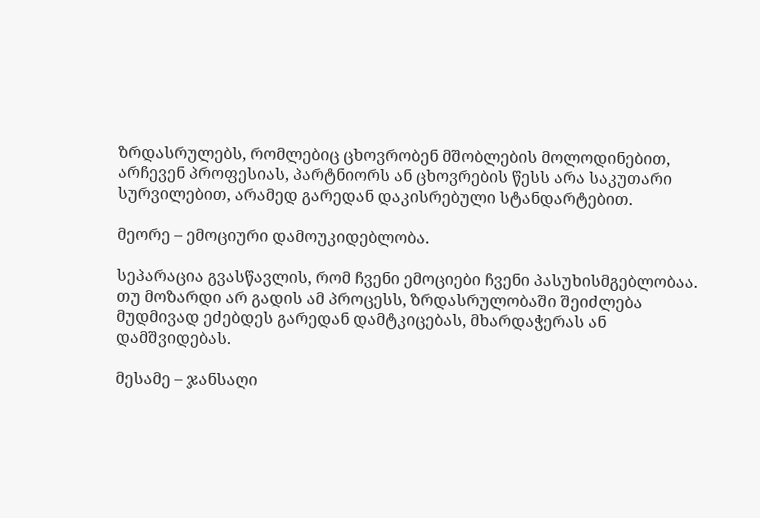ზრდასრულებს, რომლებიც ცხოვრობენ მშობლების მოლოდინებით, არჩევენ პროფესიას, პარტნიორს ან ცხოვრების წესს არა საკუთარი სურვილებით, არამედ გარედან დაკისრებული სტანდარტებით.

მეორე – ემოციური დამოუკიდებლობა.

სეპარაცია გვასწავლის, რომ ჩვენი ემოციები ჩვენი პასუხისმგებლობაა. თუ მოზარდი არ გადის ამ პროცესს, ზრდასრულობაში შეიძლება მუდმივად ეძებდეს გარედან დამტკიცებას, მხარდაჭერას ან დამშვიდებას.

მესამე – ჯანსაღი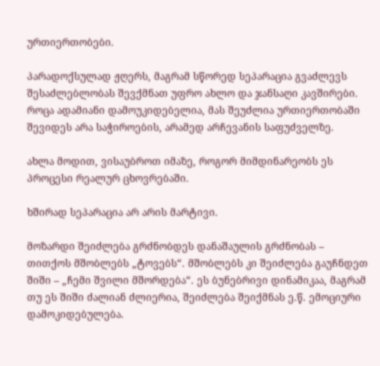ურთიერთობები.

პარადოქსულად ჟღერს, მაგრამ სწორედ სეპარაცია გვაძლევს შესაძლებლობას შევქმნათ უფრო ახლო და ჯანსაღი კავშირები. როცა ადამიანი დამოუკიდებელია, მას შეუძლია ურთიერთობაში შევიდეს არა საჭიროების, არამედ არჩევანის საფუძველზე.

ახლა მოდით, ვისაუბროთ იმაზე, როგორ მიმდინარეობს ეს პროცესი რეალურ ცხოვრებაში.

ხშირად სეპარაცია არ არის მარტივი.

მოზარდი შეიძლება გრძნობდეს დანაშაულის გრძნობას – თითქოს მშობლებს „ტოვებს“. მშობლებს კი შეიძლება გაუჩნდეთ შიში – „ჩემი შვილი მშორდება“. ეს ბუნებრივი დინამიკაა, მაგრამ თუ ეს შიში ძალიან ძლიერია, შეიძლება შეიქმნას ე.წ. ემოციური დამოკიდებულება.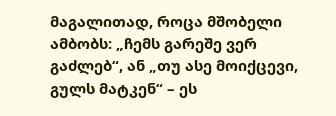მაგალითად, როცა მშობელი ამბობს: „ჩემს გარეშე ვერ გაძლებ“, ან „თუ ასე მოიქცევი, გულს მატკენ“ – ეს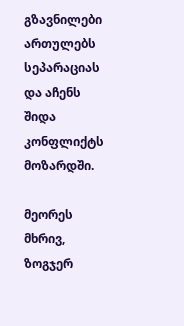გზავნილები ართულებს სეპარაციას და აჩენს შიდა კონფლიქტს მოზარდში.

მეორეს მხრივ, ზოგჯერ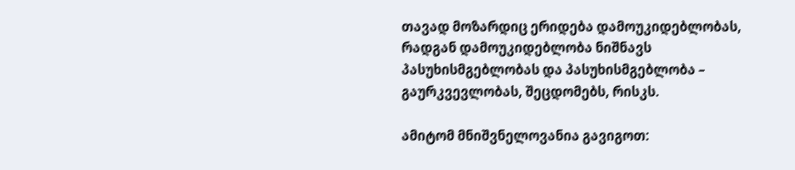თავად მოზარდიც ერიდება დამოუკიდებლობას, რადგან დამოუკიდებლობა ნიშნავს პასუხისმგებლობას და პასუხისმგებლობა – გაურკვევლობას, შეცდომებს, რისკს.

ამიტომ მნიშვნელოვანია გავიგოთ: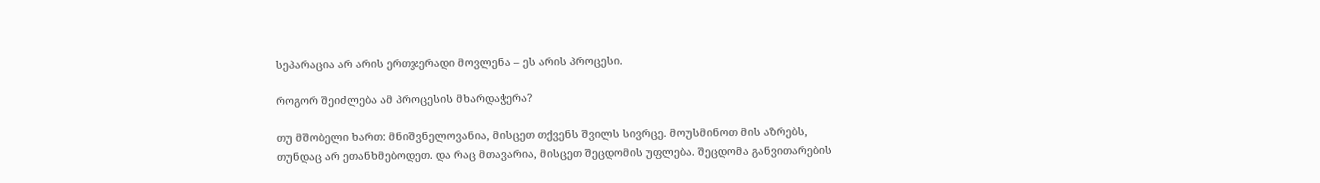სეპარაცია არ არის ერთჯერადი მოვლენა – ეს არის პროცესი.

როგორ შეიძლება ამ პროცესის მხარდაჭერა?

თუ მშობელი ხართ: მნიშვნელოვანია, მისცეთ თქვენს შვილს სივრცე. მოუსმინოთ მის აზრებს, თუნდაც არ ეთანხმებოდეთ. და რაც მთავარია, მისცეთ შეცდომის უფლება. შეცდომა განვითარების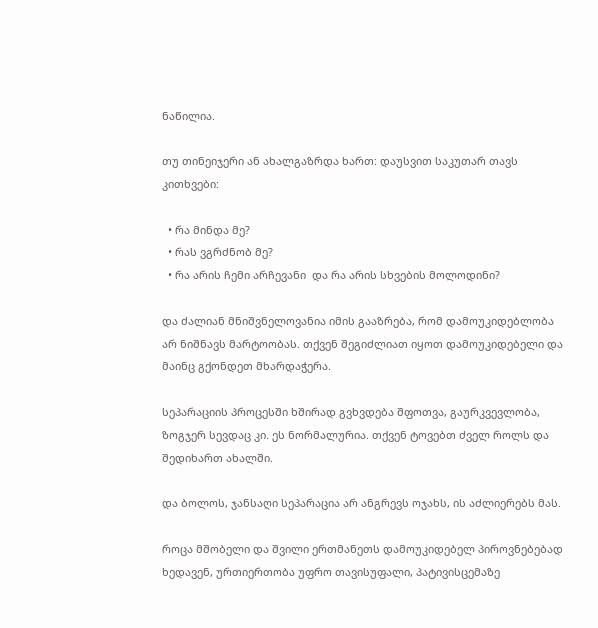ნაწილია.

თუ თინეიჯერი ან ახალგაზრდა ხართ: დაუსვით საკუთარ თავს კითხვები:

  • რა მინდა მე?
  • რას ვგრძნობ მე?
  • რა არის ჩემი არჩევანი  და რა არის სხვების მოლოდინი?

და ძალიან მნიშვნელოვანია იმის გააზრება, რომ დამოუკიდებლობა არ ნიშნავს მარტოობას. თქვენ შეგიძლიათ იყოთ დამოუკიდებელი და მაინც გქონდეთ მხარდაჭერა.

სეპარაციის პროცესში ხშირად გვხვდება შფოთვა, გაურკვევლობა, ზოგჯერ სევდაც კი. ეს ნორმალურია. თქვენ ტოვებთ ძველ როლს და შედიხართ ახალში.

და ბოლოს, ჯანსაღი სეპარაცია არ ანგრევს ოჯახს, ის აძლიერებს მას.

როცა მშობელი და შვილი ერთმანეთს დამოუკიდებელ პიროვნებებად ხედავენ, ურთიერთობა უფრო თავისუფალი, პატივისცემაზე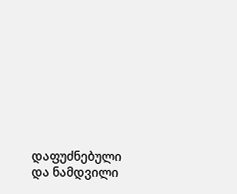დაფუძნებული და ნამდვილი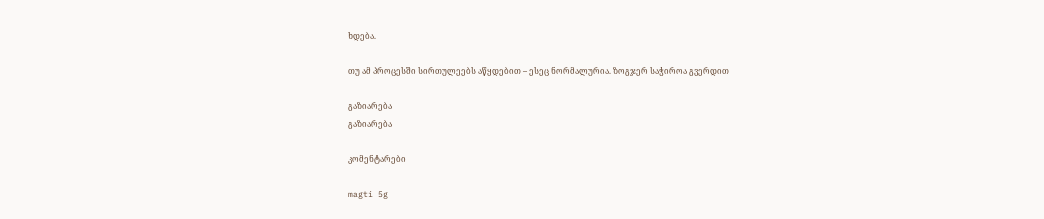ხდება.

თუ ამ პროცესში სირთულეებს აწყდებით – ესეც ნორმალურია. ზოგჯერ საჭიროა გვერდით

გაზიარება
გაზიარება

კომენტარები

magti 5g